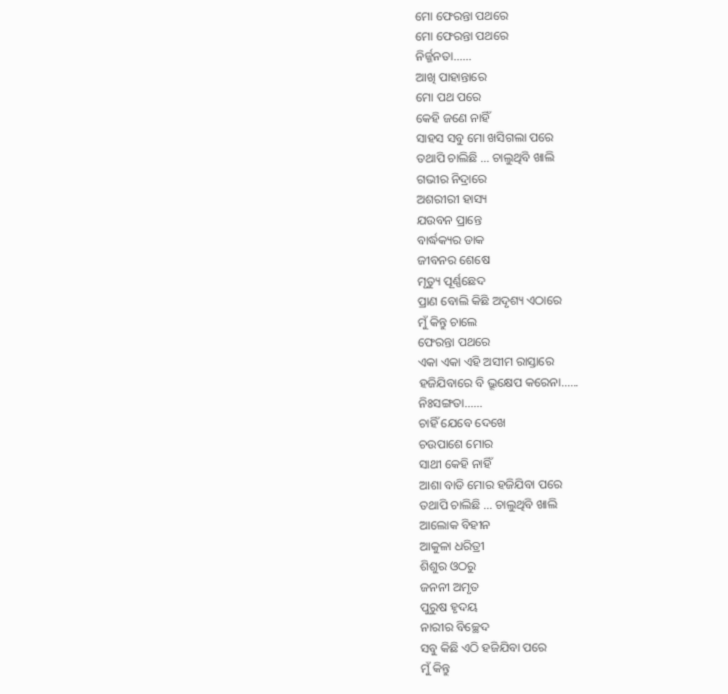ମୋ ଫେରନ୍ତା ପଥରେ
ମୋ ଫେରନ୍ତା ପଥରେ
ନିର୍ଜ୍ଜନତା......
ଆଖି ପାହାନ୍ତାରେ
ମୋ ପଥ ପରେ
କେହି ଜଣେ ନାହିଁ
ସାହସ ସବୁ ମୋ ଖସିଗଲା ପରେ
ତଥାପି ଚାଲିଛି ... ଚାଲୁଥିବି ଖାଲି
ଗଭୀର ନିଦ୍ରାରେ
ଅଶରୀରୀ ହାସ୍ୟ
ଯଉବନ ପ୍ରାନ୍ତେ
ବାର୍ଦ୍ଧକ୍ୟର ଡାକ
ଜୀବନର ଶେଷେ
ମୃତ୍ୟୁ ପୂର୍ଣ୍ଣଛେଦ
ପ୍ରାଣ ବୋଲି କିଛି ଅଦୃଶ୍ୟ ଏଠାରେ
ମୁଁ କିନ୍ତୁ ଚାଲେ
ଫେରନ୍ତା ପଥରେ
ଏକା ଏକା ଏହି ଅସୀମ ରାସ୍ତାରେ
ହଜିଯିବାରେ ବି ଭ୍ରୂକ୍ଷେପ କରେନା......
ନିଃସଙ୍ଗତା......
ଚାହିଁ ଯେବେ ଦେଖେ
ଚଉପାଶେ ମୋର
ସାଥୀ କେହି ନାହିଁ
ଆଶା ବାଡି ମୋର ହଜିଯିବା ପରେ
ତଥାପି ଚାଲିଛି ... ଚାଲୁଥିବି ଖାଲି
ଆଲୋକ ବିହୀନ
ଆକୁଳା ଧରିତ୍ରୀ
ଶିଶୁର ଓଠରୁ
ଜନନୀ ଅମୃତ
ପୁରୁଷ ହୃଦୟ
ନାରୀର ବିଚ୍ଛେଦ
ସବୁ କିଛି ଏଠି ହଜିଯିବା ପରେ
ମୁଁ କିନ୍ତୁ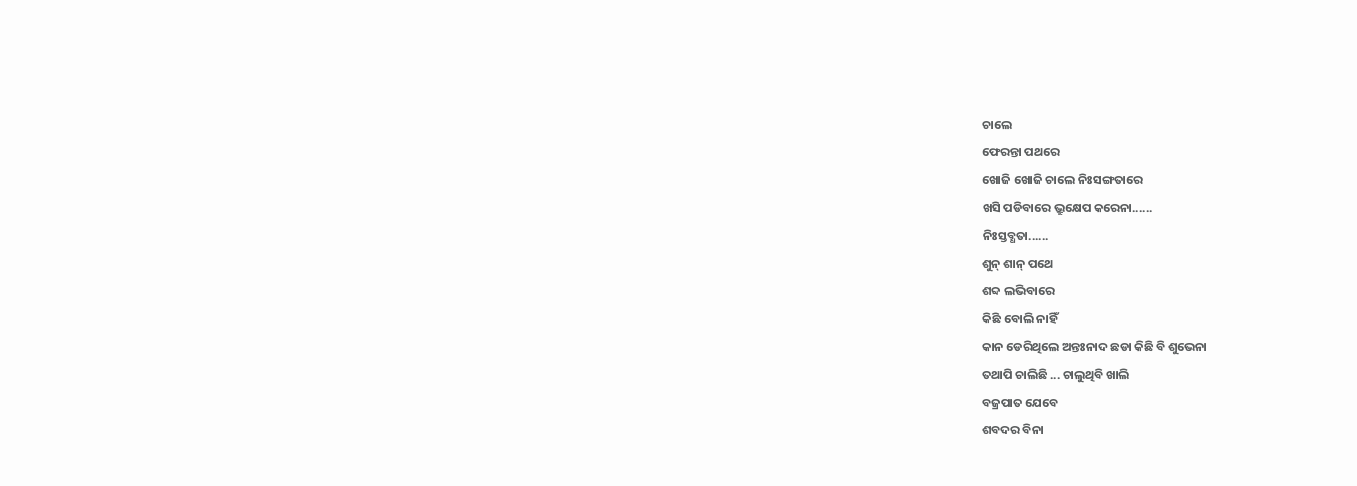ଚାଲେ
ଫେରନ୍ତା ପଥରେ
ଖୋଜି ଖୋଜି ଚାଲେ ନିଃସଙ୍ଗତାରେ
ଖସି ପଡିବାରେ ଭ୍ରୁକ୍ଷେପ କରେନା......
ନିଃସ୍ତବ୍ଧତା......
ଶୁନ୍ ଶାନ୍ ପଥେ
ଶବ୍ଦ ଲଭିବାରେ
କିଛି ବୋଲି ନାହିଁ
କାନ ଡେରିଥିଲେ ଅନ୍ତଃନାଦ ଛଡା କିଛି ବି ଶୁଭେନା
ତଥାପି ଚାଲିଛି ... ଚାଲୁଥିବି ଖାଲି
ବଜ୍ରପାତ ଯେବେ
ଶବଦର ବିନା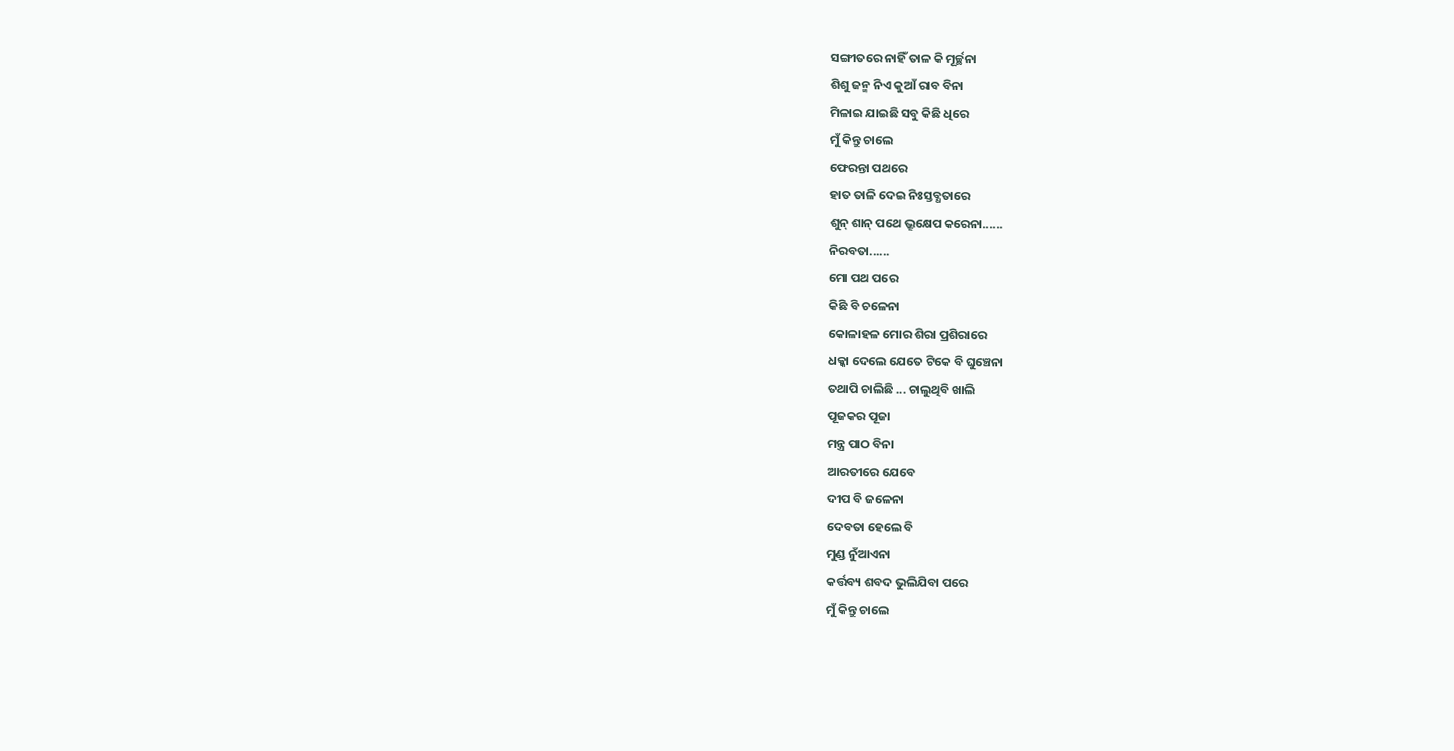ସଙ୍ଗୀତରେ ନାହିଁ ତାଳ କି ମୂର୍ଚ୍ଛନା
ଶିଶୁ ଜନ୍ମ ନିଏ କୁଆଁ ରାବ ବିନା
ମିଳାଇ ଯାଇଛି ସବୁ କିଛି ଧିରେ
ମୁଁ କିନ୍ତୁ ଚାଲେ
ଫେରନ୍ତା ପଥରେ
ହାତ ତାଳି ଦେଇ ନିଃସ୍ତବ୍ଧତାରେ
ଶୁନ୍ ଶାନ୍ ପଥେ ଭ୍ରୂକ୍ଷେପ କରେନା......
ନିରବତା......
ମୋ ପଥ ପରେ
କିଛି ବି ଚଳେନା
କୋଳାହଳ ମୋର ଶିରା ପ୍ରଶିରାରେ
ଧକ୍କା ଦେଲେ ଯେତେ ଟିକେ ବି ଘୁଞ୍ଚେନା
ତଥାପି ଚାଲିଛି ... ଚାଲୁଥିବି ଖାଲି
ପୂଜକର ପୂଜା
ମନ୍ତ୍ର ପାଠ ବିନା
ଆରତୀରେ ଯେବେ
ଦୀପ ବି ଜଳେନା
ଦେବତା ହେଲେ ବି
ମୁଣ୍ଡ ନୁଁଆଏନା
କର୍ତ୍ତବ୍ୟ ଶବଦ ଭୁଲିଯିବା ପରେ
ମୁଁ କିନ୍ତୁ ଚାଲେ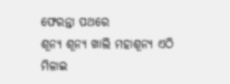ଫେରନ୍ତା ପଥରେ
ଶୂନ୍ୟ ଶୂନ୍ୟ ଖାଲି ମହାଶୂନ୍ୟ ଏଠି
ମିଳାଇ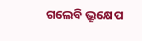ଗଲେବି ଭ୍ରୂକ୍ଷେପ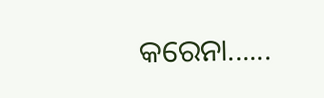କରେନା......